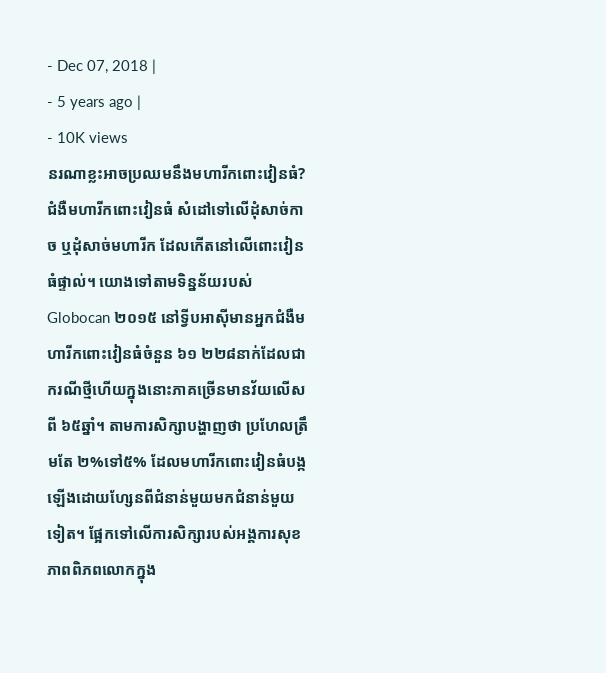- Dec 07, 2018 |
- 5 years ago |
- 10K views
នរណាខ្លះអាចប្រឈមនឹងមហារីកពោះវៀនធំ?
ជំងឺមហារីកពោះវៀនធំ សំដៅទៅលើដុំសាច់កាច ឬដុំសាច់មហារីក ដែលកើតនៅលើពោះវៀនធំផ្ទាល់។ យោងទៅតាមទិន្នន័យរបស់ Globocan ២០១៥ នៅទ្វីបអាស៊ីមានអ្នកជំងឺមហារីកពោះវៀនធំចំនួន ៦១ ២២៨នាក់ដែលជាករណីថ្មីហើយក្នុងនោះភាគច្រើនមានវ័យលើសពី ៦៥ឆ្នាំ។ តាមការសិក្សាបង្ហាញថា ប្រហែលត្រឹមតែ ២%ទៅ៥% ដែលមហារីកពោះវៀនធំបង្កឡើងដោយហ្សែនពីជំនាន់មួយមកជំនាន់មួយទៀត។ ផ្អែកទៅលើការសិក្សារបស់អង្គការសុខភាពពិភពលោកក្នុង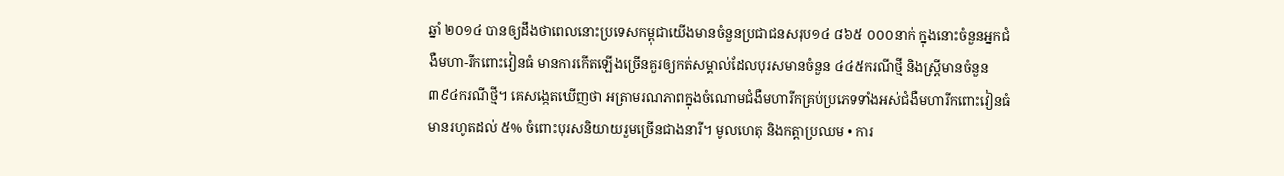ឆ្នាំ ២០១៤ បានឲ្យដឹងថាពេលនោះប្រទេសកម្ពុជាយើងមានចំនួនប្រជាជនសរុប១៤ ៨៦៥ ០០០នាក់ ក្នុងនោះចំនួនអ្នកជំងឺមហា-រីកពោះវៀនធំ មានការកើតឡើងច្រើនគួរឲ្យកត់សម្គាល់ដែលបុរសមានចំនួន ៤៤៥ករណីថ្មី និងស្ត្រីមានចំនួន ៣៩៤ករណីថ្មី។ គេសង្កេតឃើញថា អត្រាមរណភាពក្នុងចំណោមជំងឺមហារីកគ្រប់ប្រភេទទាំងអស់ជំងឺមហារីកពោះវៀនធំមានរហូតដល់ ៥% ចំពោះបុរសនិយាយរួមច្រើនជាងនារី។ មូលហេតុ និងកត្តាប្រឈម • ការ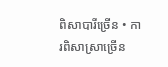ពិសាបារីច្រើន • ការពិសាស្រាច្រើន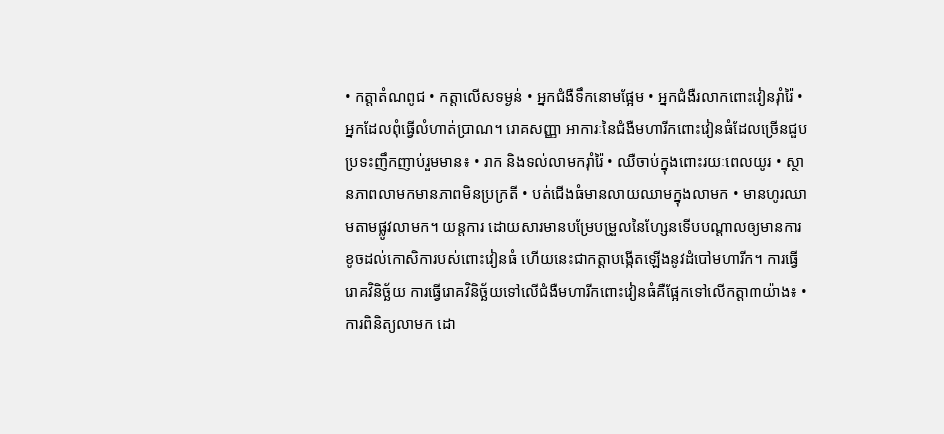• កត្តាតំណពូជ • កត្តាលើសទម្ងន់ • អ្នកជំងឺទឹកនោមផ្អែម • អ្នកជំងឺរលាកពោះវៀនរ៉ាំរ៉ៃ • អ្នកដែលពុំធ្វើលំហាត់ប្រាណ។ រោគសញ្ញា អាការៈនៃជំងឺមហារីកពោះវៀនធំដែលច្រើនជួបប្រទះញឹកញាប់រួមមាន៖ • រាក និងទល់លាមករ៉ាំរ៉ៃ • ឈឺចាប់ក្នុងពោះរយៈពេលយូរ • ស្ថានភាពលាមកមានភាពមិនប្រក្រតី • បត់ជើងធំមានលាយឈាមក្នុងលាមក • មានហូរឈាមតាមផ្លូវលាមក។ យន្តការ ដោយសារមានបម្រែបម្រួលនៃហ្សែនទើបបណ្តាលឲ្យមានការខូចដល់កោសិការបស់ពោះវៀនធំ ហើយនេះជាកត្តាបង្កើតឡើងនូវដំបៅមហារីក។ ការធ្វើរោគវិនិច្ឆ័យ ការធ្វើរោគវិនិច្ឆ័យទៅលើជំងឺមហារីកពោះវៀនធំគឺផ្អែកទៅលើកត្តា៣យ៉ាង៖ • ការពិនិត្យលាមក ដោ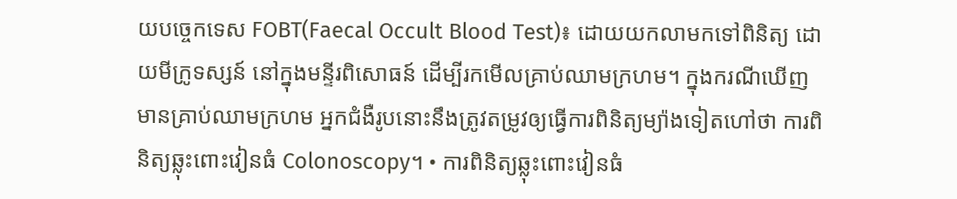យបច្ចេកទេស FOBT(Faecal Occult Blood Test)៖ ដោយយកលាមកទៅពិនិត្យ ដោយមីក្រូទស្សន៍ នៅក្នុងមន្ទីរពិសោធន៍ ដើម្បីរកមើលគ្រាប់ឈាមក្រហម។ ក្នុងករណីឃើញមានគ្រាប់ឈាមក្រហម អ្នកជំងឺរូបនោះនឹងត្រូវតម្រូវឲ្យធ្វើការពិនិត្យម្យ៉ាងទៀតហៅថា ការពិនិត្យឆ្លុះពោះវៀនធំ Colonoscopy។ • ការពិនិត្យឆ្លុះពោះវៀនធំ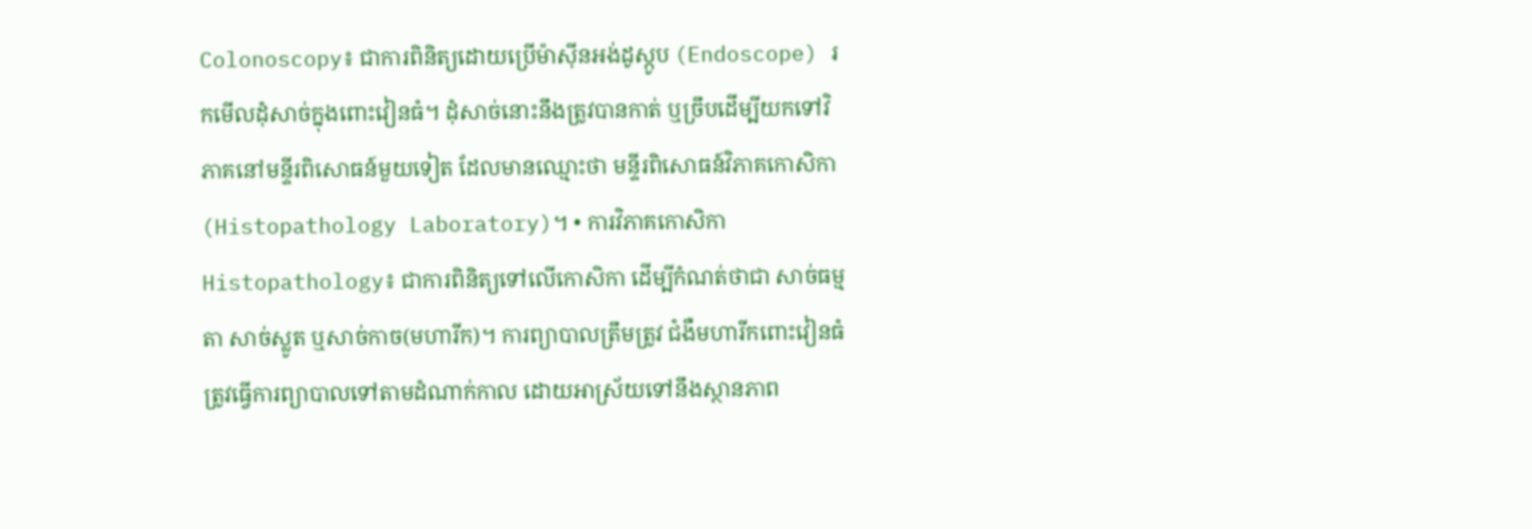Colonoscopy៖ ជាការពិនិត្យដោយប្រើម៉ាស៊ីនអង់ដូស្កូប (Endoscope) រកមើលដុំសាច់ក្នុងពោះវៀនធំ។ ដុំសាច់នោះនឹងត្រូវបានកាត់ ឬច្រឹបដើម្បីយកទៅវិភាគនៅមន្ទីរពិសោធន៍មួយទៀត ដែលមានឈ្មោះថា មន្ទីរពិសោធន៍វិភាគកោសិកា (Histopathology Laboratory)។ • ការវិភាគកោសិកា Histopathology៖ ជាការពិនិត្យទៅលើកោសិកា ដើម្បីកំណត់ថាជា សាច់ធម្មតា សាច់ស្លូត ឬសាច់កាច(មហារីក)។ ការព្យាបាលត្រឹមត្រូវ ជំងឺមហារីកពោះវៀនធំត្រូវធ្វើការព្យាបាលទៅតាមដំណាក់កាល ដោយអាស្រ័យទៅនឹងស្ថានភាព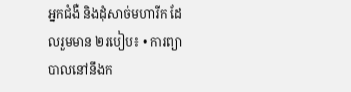អ្នកជំងឺ និងដុំសាច់មហារីក ដែលរួមមាន ២របៀប៖ • ការព្យាបាលនៅនឹងក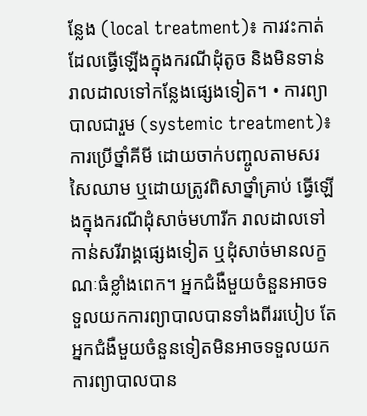ន្លែង (local treatment)៖ ការវះកាត់ដែលធ្វើឡើងក្នុងករណីដុំតូច និងមិនទាន់រាលដាលទៅកន្លែងផ្សេងទៀត។ • ការព្យាបាលជារួម (systemic treatment)៖ការប្រើថ្នាំគីមី ដោយចាក់បញ្ចូលតាមសរសៃឈាម ឬដោយត្រូវពិសាថ្នាំគ្រាប់ ធ្វើឡើងក្នុងករណីដុំសាច់មហារីក រាលដាលទៅកាន់សរីរាង្គផ្សេងទៀត ឬដុំសាច់មានលក្ខណៈធំខ្លាំងពេក។ អ្នកជំងឺមួយចំនួនអាចទទួលយកការព្យាបាលបានទាំងពីររបៀប តែអ្នកជំងឺមួយចំនួនទៀតមិនអាចទទួលយកការព្យាបាលបាន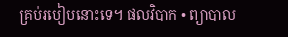គ្រប់របៀបនោះទេ។ ផលវិបាក • ព្យាបាល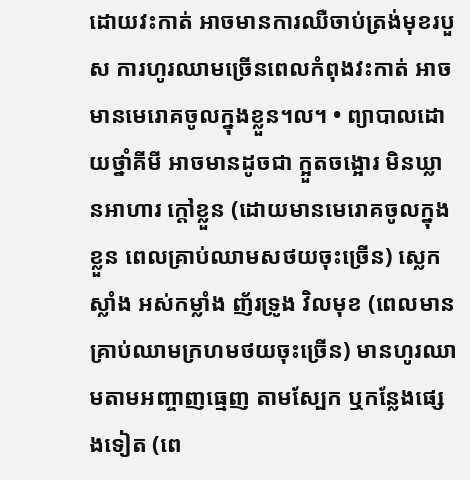ដោយវះកាត់ អាចមានការឈឺចាប់ត្រង់មុខរបួស ការហូរឈាមច្រើនពេលកំពុងវះកាត់ អាចមានមេរោគចូលក្នុងខ្លួន។ល។ • ព្យាបាលដោយថ្នាំគីមី អាចមានដូចជា ក្អួតចង្អោរ មិនឃ្លានអាហារ ក្តៅខ្លួន (ដោយមានមេរោគចូលក្នុងខ្លួន ពេលគ្រាប់ឈាមសថយចុះច្រើន) ស្លេកស្លាំង អស់កម្លាំង ញ័រទ្រូង វិលមុខ (ពេលមានគ្រាប់ឈាមក្រហមថយចុះច្រើន) មានហូរឈាមតាមអញ្ចាញធ្មេញ តាមស្បែក ឬកន្លែងផ្សេងទៀត (ពេ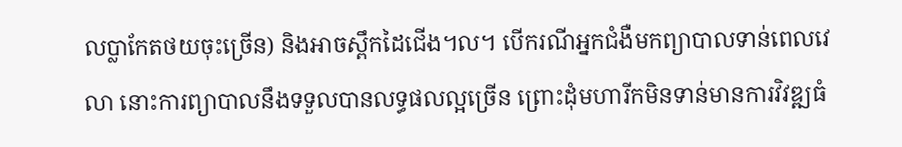លប្លាកែតថយចុះច្រើន) និងអាចស្ពឹកដៃជើង។ល។ បើករណីអ្នកជំងឺមកព្យាបាលទាន់ពេលវេលា នោះការព្យាបាលនឹងទទួលបានលទ្ធផលល្អច្រើន ព្រោះដុំមហារីកមិនទាន់មានការវិវឌ្ឍធំ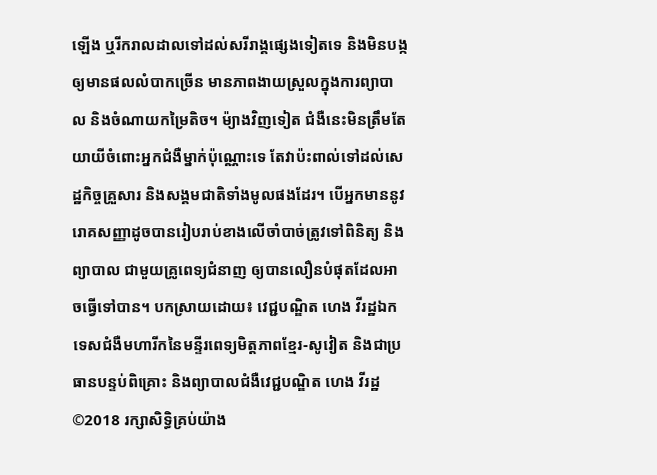ឡើង ឬរីករាលដាលទៅដល់សរីរាង្គផ្សេងទៀតទេ និងមិនបង្កឲ្យមានផលលំបាកច្រើន មានភាពងាយស្រួលក្នុងការព្យាបាល និងចំណាយកម្រៃតិច។ ម៉្យាងវិញទៀត ជំងឺនេះមិនត្រឹមតែយាយីចំពោះអ្នកជំងឺម្នាក់ប៉ុណ្ណោះទេ តែវាប៉ះពាល់ទៅដល់សេដ្ឋកិច្ចគ្រួសារ និងសង្គមជាតិទាំងមូលផងដែរ។ បើអ្នកមាននូវរោគសញ្ញាដូចបានរៀបរាប់ខាងលើចាំបាច់ត្រូវទៅពិនិត្យ និងព្យាបាល ជាមួយគ្រូពេទ្យជំនាញ ឲ្យបានលឿនបំផុតដែលអាចធ្វើទៅបាន។ បកស្រាយដោយ៖ វេជ្ជបណ្ឌិត ហេង វីរដ្ឋឯកទេសជំងឺមហារីកនៃមន្ទីរពេទ្យមិត្តភាពខ្មែរ-សូវៀត និងជាប្រធានបន្ទប់ពិគ្រោះ និងព្យាបាលជំងឺវេជ្ជបណ្ឌិត ហេង វីរដ្ឋ ©2018 រក្សាសិទ្ធិគ្រប់យ៉ាង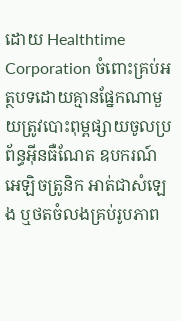ដោយ Healthtime Corporation ចំពោះគ្រប់អត្ថបទដោយគ្មានផ្នែកណាមួយត្រូវបោះពុម្ពផ្សាយចូលប្រព័ន្ធអ៊ីនធឺណែត ឧបករណ៍អេឡិចត្រូនិក អាត់ជាសំឡេង ឬថតចំលងគ្រប់រូបភាព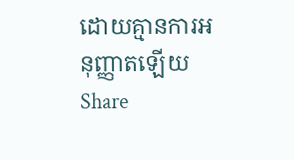ដោយគ្មានការអនុញ្ញាតឡើយ
Share